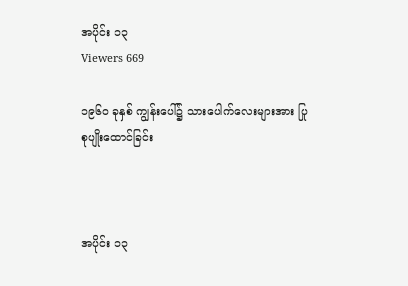အပိုင်း ၁၃
Viewers 669

၁၉၆၀ ခုနှစ် ကျွန်းပေါ်၌ သားပေါက်လေးများအား ပြုစုပျိုးထောင်ခြင်း



အပိုင်း ၁၃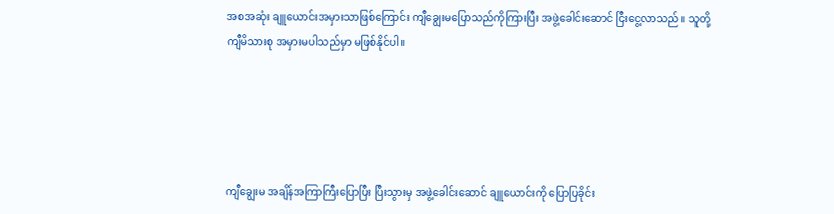အစအဆုံး ချူယောင်းအမှားသာဖြစ်ကြောင်း ကျီချွေးမပြောသည်ကိုကြားပြီး အဖွဲ့ခေါင်းဆောင် ငြီးငွေ့လာသည်။ သူတို့ကျီမိသားစု အမှားမပါသည်မှာ မဖြစ်နိုင်ပါ။





ကျီချွေးမ အချိန်အကြာကြီးပြောပြီး ပြီးသွားမှ အဖွဲ့ခေါင်းဆောင် ချူယောင်းကို ပြောပြခိုင်း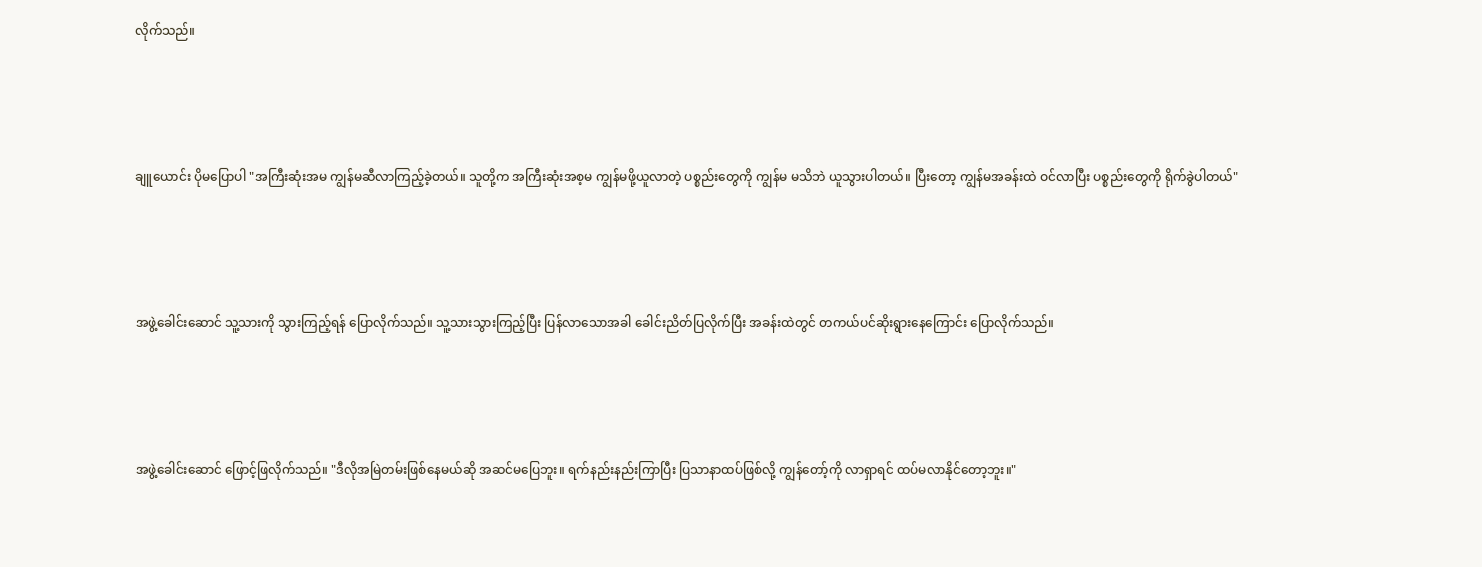လိုက်သည်။





ချူယောင်း ပိုမပြောပါ "အကြီးဆုံးအမ ကျွန်မဆီလာကြည့်ခဲ့တယ်။ သူတို့က အကြီးဆုံးအစ့မ ကျွန်မဖို့ယူလာတဲ့ ပစ္စည်းတွေကို ကျွန်မ မသိဘဲ ယူသွားပါတယ်။ ပြီးတော့ ကျွန်မအခန်းထဲ ဝင်လာပြီး ပစ္စည်းတွေကို ရိုက်ခွဲပါတယ်"





အဖွဲ့ခေါင်းဆောင် သူ့သားကို သွားကြည့်ရန် ပြောလိုက်သည်။ သူ့သားသွားကြည့်ပြီး ပြန်လာသောအခါ ခေါင်းညိတ်ပြလိုက်ပြီး အခန်းထဲတွင် တကယ်ပင်ဆိုးရွားနေကြောင်း ပြောလိုက်သည်။





အဖွဲ့ခေါင်းဆောင် ဖြောင့်ဖြလိုက်သည်။ "ဒီလိုအမြဲတမ်းဖြစ်နေမယ်ဆို အဆင်မပြေဘူး။ ရက်နည်းနည်းကြာပြီး ပြသာနာထပ်ဖြစ်လို့ ကျွန်တော့်ကို လာရှာရင် ထပ်မလာနိုင်တော့ဘူး။"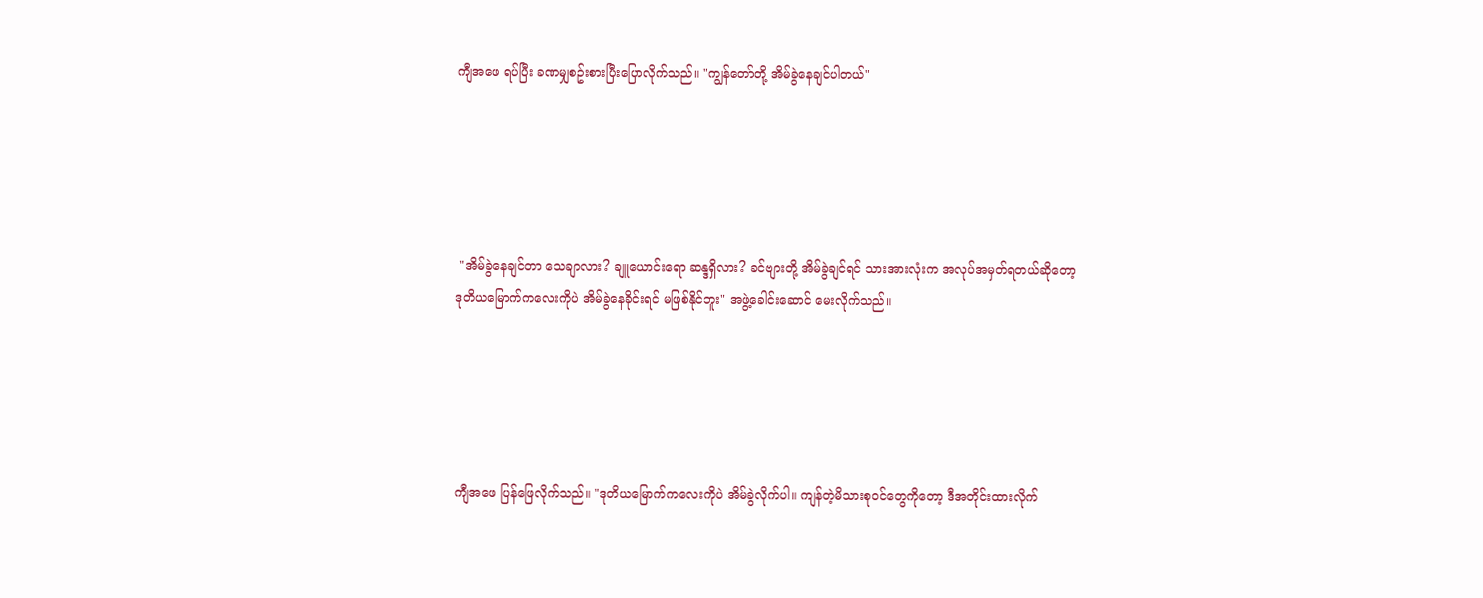ကျီအဖေ ရပ်ပြီး ခဏမျှစဥ်းစားပြီးပြောလိုက်သည်။ "ကျွန်တော်တို့ အိမ်ခွဲနေချင်ပါတယ်"





 "အိမ်ခွဲနေချင်တာ သေချာလား? ချူယောင်းရော ဆန္ဒရှိလား? ခင်ဗျားတို့ အိမ်ခွဲချင်ရင် သားအားလုံးက အလုပ်အမှတ်ရတယ်ဆိုတော့ ဒုတိယမြောက်ကလေးကိုပဲ အိမ်ခွဲနေခိုင်းရင် မဖြစ်နိုင်ဘူး" အဖွဲ့ခေါင်းဆောင် မေးလိုက်သည်။





ကျီအဖေ ပြန်ဖြေလိုက်သည်။ "ဒုတိယမြောက်ကလေးကိုပဲ အိမ်ခွဲလိုက်ပါ။ ကျန်တဲ့မိသားစုဝင်တွေကိုတော့ ဒီအတိုင်းထားလိုက်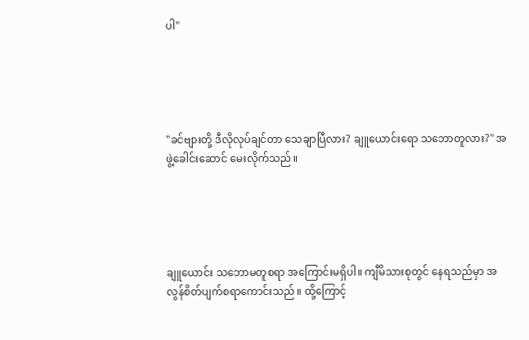ပါ"





"ခင်ဗျားတို့ ဒီလိုလုပ်ချင်တာ သေချာပြီလား? ချူယောင်းရော သဘောတူလား?" အဖွဲ့ခေါင်းဆောင် မေးလိုက်သည်။





ချူယောင်း သဘောမတူစရာ အကြောင်းမရှိပါ။ ကျီမိသားစုတွင် နေရသည်မှာ အလွန်စိတ်ပျက်စရာကောင်းသည်။ ထို့ကြောင့်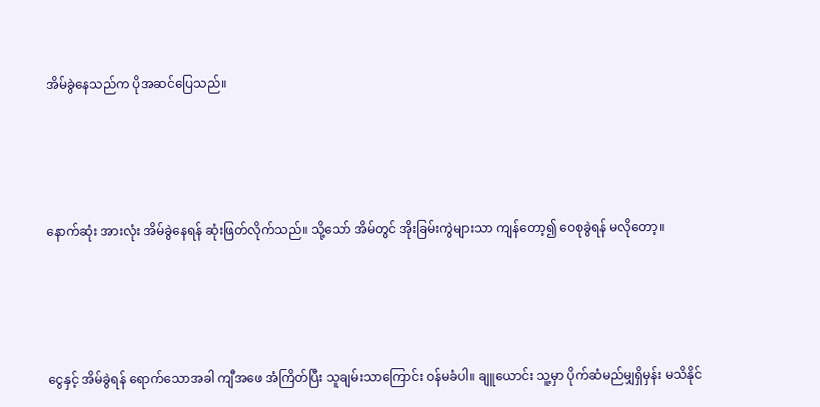အိမ်ခွဲနေသည်က ပိုအဆင်ပြေသည်။





နောက်ဆုံး အားလုံး အိမ်ခွဲနေရန် ဆုံးဖြတ်လိုက်သည်။ သို့သော် အိမ်တွင် အိုးခြမ်းကွဲများသာ ကျန်တော့၍ ဝေစုခွဲရန် မလိုတော့။





ငွေနှင့် အိမ်ခွဲရန် ရောက်သောအခါ ကျီအဖေ အံကြိတ်ပြီး သူချမ်းသာကြောင်း ဝန်မခံပါ။ ချူယောင်း သူ့မှာ ပိုက်ဆံမည်မျှရှိမှန်း မသိနိုင်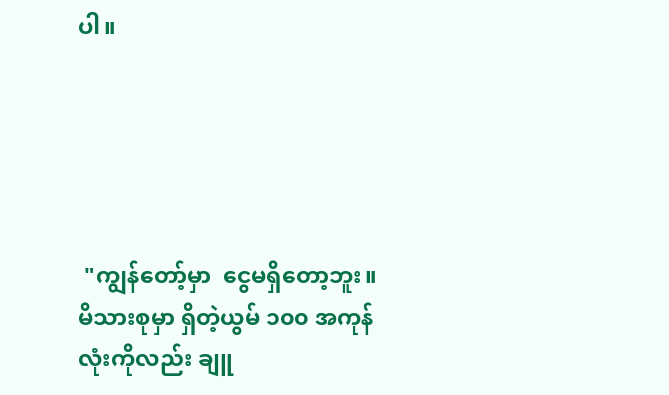ပါ။





 "ကျွန်တော့်မှာ  ‌ငွေမရှိတော့ဘူး။ မိသားစုမှာ ရှိတဲ့ယွမ် ၁၀၀ အကုန်လုံးကိုလည်း ချူ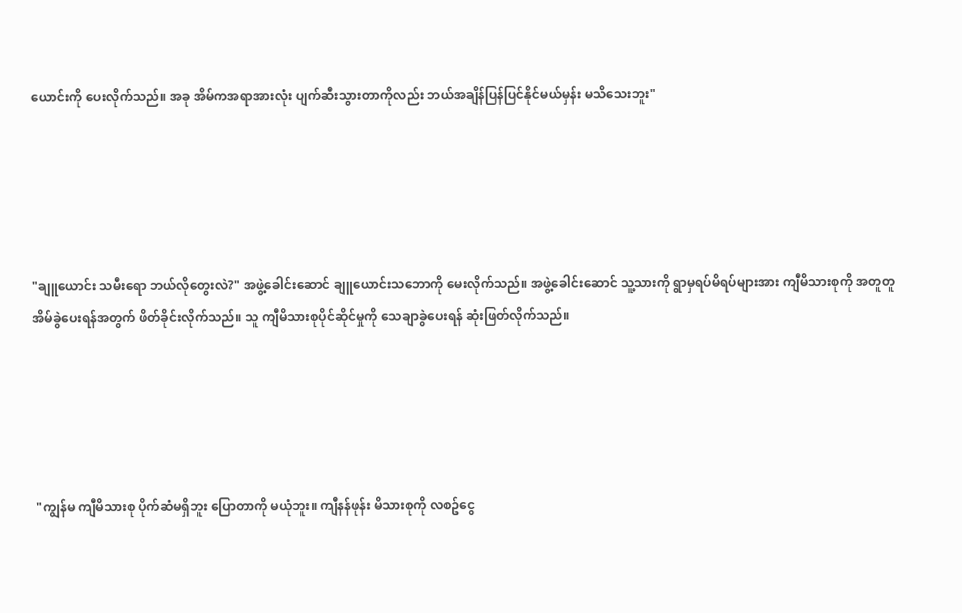ယောင်းကို ပေးလိုက်သည်။ အခု အိမ်ကအရာအားလုံး ပျက်ဆီးသွားတာကိုလည်း ဘယ်အချိန်ပြန်ပြင်နိုင်မယ်မှန်း မသိသေးဘူး"





"ချူယောင်း သမီးရော ဘယ်လိုတွေးလဲ?" အဖွဲ့ခေါင်းဆောင် ချူယောင်းသဘောကို မေးလိုက်သည်။ အဖွဲ့ခေါင်းဆောင် သူ့သားကို ရွာမှရပ်မိရပ်များအား ကျီမိသားစုကို အတူတူအိမ်ခွဲပေးရန်အတွက် ဖိတ်ခိုင်းလိုက်သည်။ သူ ကျီမိသားစုပိုင်ဆိုင်မှုကို သေချာခွဲပေးရန် ဆုံးဖြတ်လိုက်သည်။





 "ကျွန်မ ကျီမိသားစု ပိုက်ဆံမရှိဘူး ပြောတာကို မယုံဘူး။ ကျီနန်ဖုန်း မိသားစုကို လစဥ်ငွေ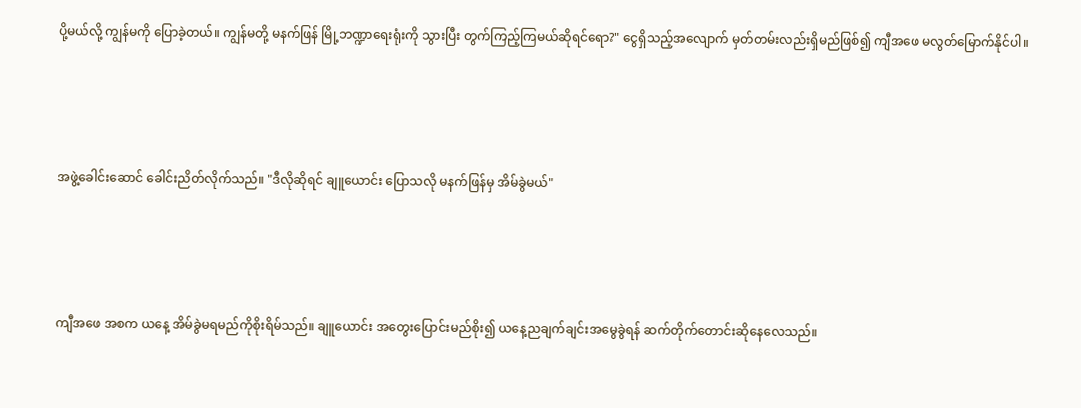ပို့မယ်လို့ ကျွန်မကို ပြောခဲ့တယ်။ ကျွန်မတို့ မနက်ဖြန် မြို့ဘဏ္ဍာရေးရုံးကို သွားပြီး တွက်ကြည့်ကြမယ်ဆိုရင်ရော?" ငွေရှိသည့်အလျောက် မှတ်တမ်းလည်းရှိမည်ဖြစ်၍ ကျီအဖေ မလွတ်မြောက်နိုင်ပါ။





အဖွဲ့ခေါင်းဆောင် ခေါင်းညိတ်လိုက်သည်။ "ဒီလိုဆိုရင် ချူယောင်း ပြောသလို မနက်ဖြန်မှ အိမ်ခွဲမယ်"





ကျီအဖေ အစက ယနေ့ အိမ်ခွဲမရမည်ကိုစိုးရိမ်သည်။ ချူယောင်း အတွေးပြောင်းမည်စိုး၍ ယနေ့ညချက်ချင်းအမွေခွဲရန် ဆက်တိုက်တောင်းဆိုနေလေသည်။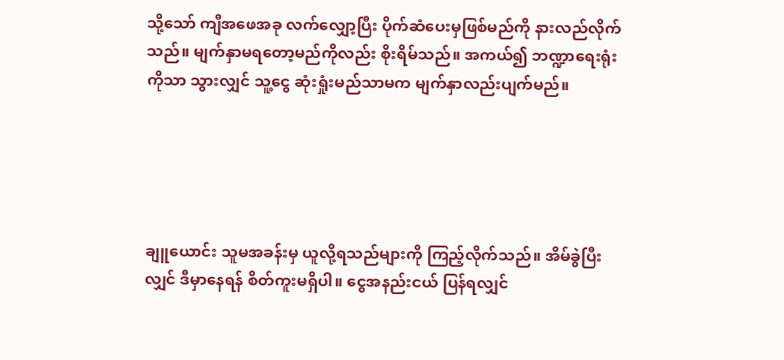သို့သော် ကျီအဖေအခု လက်လျှော့ပြီး ပိုက်ဆံပေးမှဖြစ်မည်ကို နားလည်လိုက်သည်။ မျက်နှာမရတော့မည်ကိုလည်း စိုးရိမ်သည်။ အကယ်၍ ဘဏ္ဍာရေးရုံးကိုသာ သွားလျှင် သူ့ငွေ ဆုံးရှုံးမည်သာမက မျက်နှာလည်းပျက်မည်။





ချူယောင်း သူမအခန်းမှ ယူလို့ရသည်များကို ကြည့်လိုက်သည်။ အိမ်ခွဲပြီးလျှင် ဒီမှာနေရန် စိတ်ကူးမရှိပါ။ ငွေအနည်းငယ် ပြန်ရလျှင်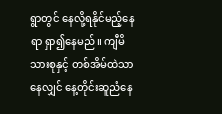ရွာတွင် နေလို့ရနိုင်မည့်နေရာ ရှာ၍နေမည်။ ကျီမိသားစုနှင့် တစ်အိမ်ထဲသာနေလျှင် နေ့တိုင်းဆူညံနေ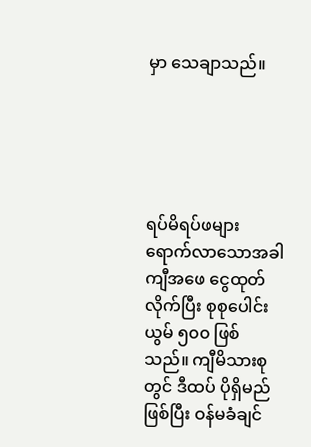မှာ သေချာသည်။





ရပ်မိရပ်ဖများ ရောက်လာသောအခါ ကျီအဖေ ငွေထုတ်လိုက်ပြီး စုစုပေါင်း ယွမ် ၅၀၀ ဖြစ်သည်။ ကျီမိသားစုတွင် ဒီထပ် ပိုရှိမည်ဖြစ်ပြီး ဝန်မခံချင်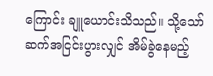ကြောင်း ချူယောင်းသိသည်။ သို့သော် ဆက်အငြင်းပွားလျှင် အိမ်ခွဲနေမည့်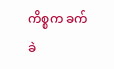ကိစ္စက ခက်ခဲ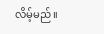လိမ့်မည်။